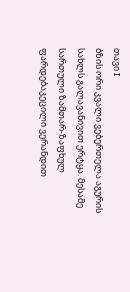თავი I
ბზის ორი კვალი ვებერთელა აგურის სახლს გალავანივით ერტყა. მესამე სართული ზამთარ-ზაფხულ ფარდებაკეცილი ვერანდით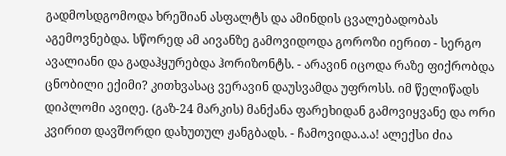გადმოსდგომოდა ხრეშიან ასფალტს და ამინდის ცვალებადობას აგემოვნებდა. სწორედ ამ აივანზე გამოვიდოდა გოროზი იერით - სერგო ავალიანი და გადაჰყურებდა ჰორიზონტს. - არავინ იცოდა რაზე ფიქრობდა ცნობილი ექიმი? კითხვასაც ვერავინ დაუსვამდა უფროსს. იმ წელიწადს დიპლომი ავიღე. (გაზ-24 მარკის) მანქანა ფარეხიდან გამოვიყვანე და ორი კვირით დავშორდი დახუთულ ჟანგბადს. - ჩამოვიდა.ა.ა! ალექსი ძია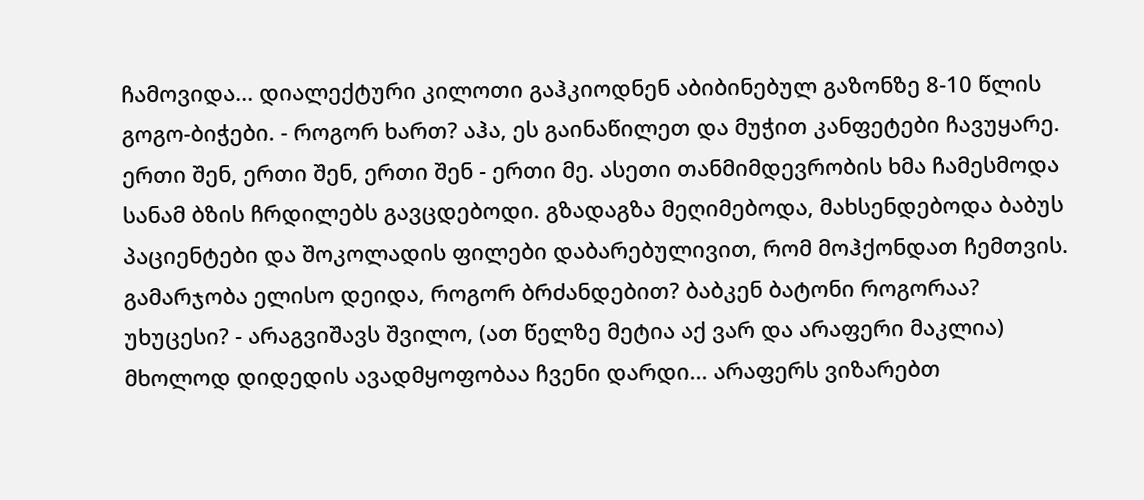ჩამოვიდა... დიალექტური კილოთი გაჰკიოდნენ აბიბინებულ გაზონზე 8-10 წლის გოგო-ბიჭები. - როგორ ხართ? აჰა, ეს გაინაწილეთ და მუჭით კანფეტები ჩავუყარე. ერთი შენ, ერთი შენ, ერთი შენ - ერთი მე. ასეთი თანმიმდევრობის ხმა ჩამესმოდა სანამ ბზის ჩრდილებს გავცდებოდი. გზადაგზა მეღიმებოდა, მახსენდებოდა ბაბუს პაციენტები და შოკოლადის ფილები დაბარებულივით, რომ მოჰქონდათ ჩემთვის. გამარჯობა ელისო დეიდა, როგორ ბრძანდებით? ბაბკენ ბატონი როგორაა? უხუცესი? - არაგვიშავს შვილო, (ათ წელზე მეტია აქ ვარ და არაფერი მაკლია) მხოლოდ დიდედის ავადმყოფობაა ჩვენი დარდი... არაფერს ვიზარებთ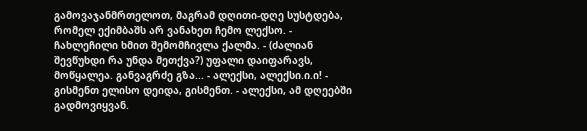გამოვაჯანმრთელოთ, მაგრამ დღითი-დღე სუსტდება, რომელ ექიმბაშს არ ვანახეთ ჩემო ლექსო. - ჩახლეჩილი ხმით შემომჩივლა ქალმა. - (ძალიან შევწუხდი რა უნდა მეთქვა?) უფალი დაიფარავს, მოწყალეა. განვაგრძე გზა... - ალექსი, ალექსი.ი.ი! - გისმენთ ელისო დეიდა, გისმენთ. - ალექსი, ამ დღეებში გადმოვიყვან.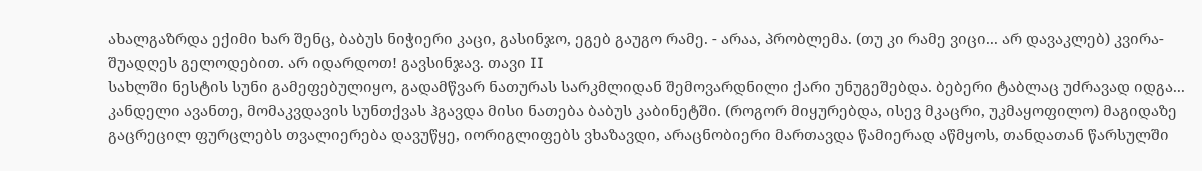ახალგაზრდა ექიმი ხარ შენც, ბაბუს ნიჭიერი კაცი, გასინჯო, ეგებ გაუგო რამე. - არაა, პრობლემა. (თუ კი რამე ვიცი... არ დავაკლებ) კვირა-შუადღეს გელოდებით. არ იდარდოთ! გავსინჯავ. თავი II
სახლში ნესტის სუნი გამეფებულიყო, გადამწვარ ნათურას სარკმლიდან შემოვარდნილი ქარი უნუგეშებდა. ბებერი ტაბლაც უძრავად იდგა... კანდელი ავანთე, მომაკვდავის სუნთქვას ჰგავდა მისი ნათება ბაბუს კაბინეტში. (როგორ მიყურებდა, ისევ მკაცრი, უკმაყოფილო) მაგიდაზე გაცრეცილ ფურცლებს თვალიერება დავუწყე, იორიგლიფებს ვხაზავდი, არაცნობიერი მართავდა წამიერად აწმყოს, თანდათან წარსულში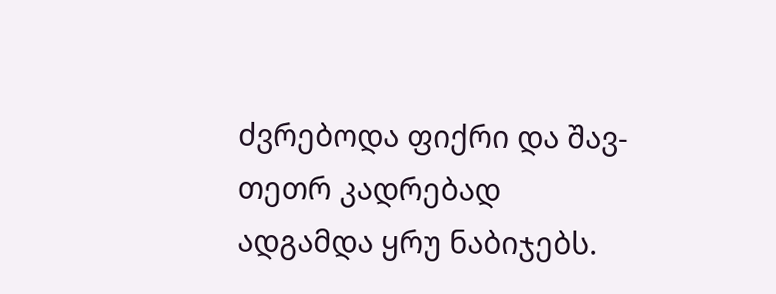ძვრებოდა ფიქრი და შავ-თეთრ კადრებად ადგამდა ყრუ ნაბიჯებს.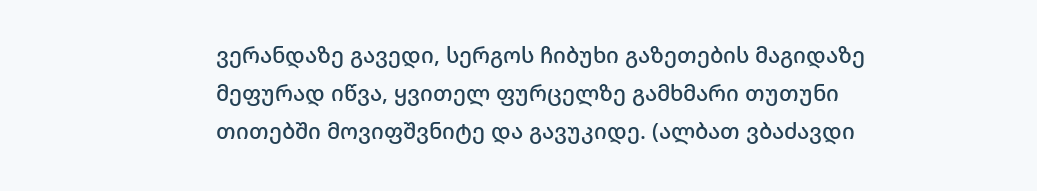ვერანდაზე გავედი, სერგოს ჩიბუხი გაზეთების მაგიდაზე მეფურად იწვა, ყვითელ ფურცელზე გამხმარი თუთუნი თითებში მოვიფშვნიტე და გავუკიდე. (ალბათ ვბაძავდი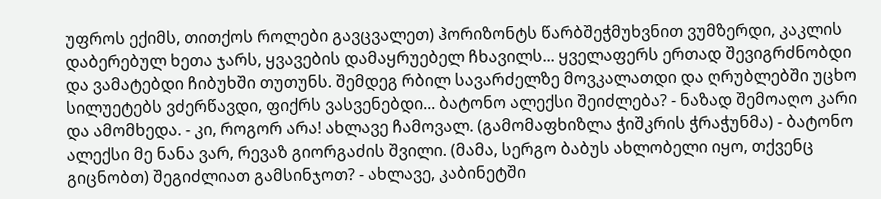უფროს ექიმს, თითქოს როლები გავცვალეთ) ჰორიზონტს წარბშეჭმუხვნით ვუმზერდი, კაკლის დაბერებულ ხეთა ჯარს, ყვავების დამაყრუებელ ჩხავილს... ყველაფერს ერთად შევიგრძნობდი და ვამატებდი ჩიბუხში თუთუნს. შემდეგ რბილ სავარძელზე მოვკალათდი და ღრუბლებში უცხო სილუეტებს ვძერწავდი, ფიქრს ვასვენებდი... ბატონო ალექსი შეიძლება? - ნაზად შემოაღო კარი და ამომხედა. - კი, როგორ არა! ახლავე ჩამოვალ. (გამომაფხიზლა ჭიშკრის ჭრაჭუნმა) - ბატონო ალექსი მე ნანა ვარ, რევაზ გიორგაძის შვილი. (მამა, სერგო ბაბუს ახლობელი იყო, თქვენც გიცნობთ) შეგიძლიათ გამსინჯოთ? - ახლავე, კაბინეტში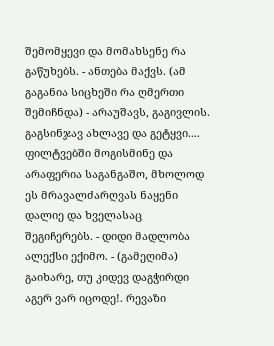შემომყევი და მომახსენე რა გაწუხებს. - ანთება მაქვს. (ამ გაგანია სიცხეში რა ღმერთი შემიჩნდა) - არაუშავს, გაგივლის. გაგსინჯავ ახლავე და გეტყვი.... ფილტვებში მოგისმინე და არაფერია საგანგაშო, მხოლოდ ეს მრავალძარღვას ნაყენი დალიე და ხველასაც შეგიჩერებს. - დიდი მადლობა ალექსი ექიმო. - (გამეღიმა) გაიხარე, თუ კიდევ დაგჭირდი აგერ ვარ იცოდე!. რევაზი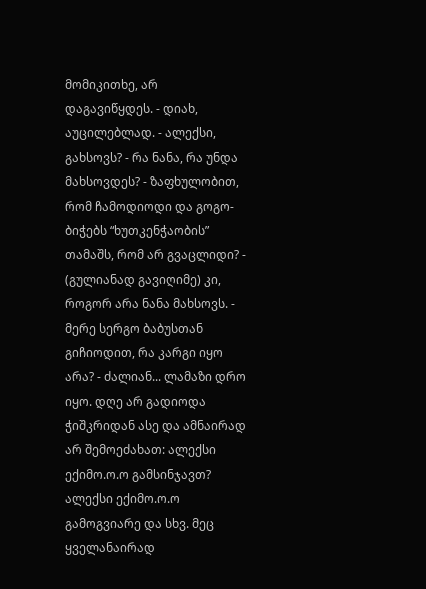მომიკითხე, არ დაგავიწყდეს. - დიახ, აუცილებლად. - ალექსი, გახსოვს? - რა ნანა, რა უნდა მახსოვდეს? - ზაფხულობით, რომ ჩამოდიოდი და გოგო-ბიჭებს “ხუთკენჭაობის” თამაშს, რომ არ გვაცლიდი? - (გულიანად გავიღიმე) კი, როგორ არა ნანა მახსოვს. - მერე სერგო ბაბუსთან გიჩიოდით, რა კარგი იყო არა? - ძალიან... ლამაზი დრო იყო. დღე არ გადიოდა ჭიშკრიდან ასე და ამნაირად არ შემოეძახათ: ალექსი ექიმო.ო.ო გამსინჯავთ? ალექსი ექიმო.ო.ო გამოგვიარე და სხვ. მეც ყველანაირად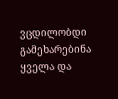ვცდილობდი გამეხარებინა ყველა და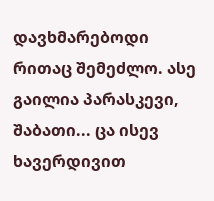დავხმარებოდი რითაც შემეძლო. ასე გაილია პარასკევი, შაბათი... ცა ისევ ხავერდივით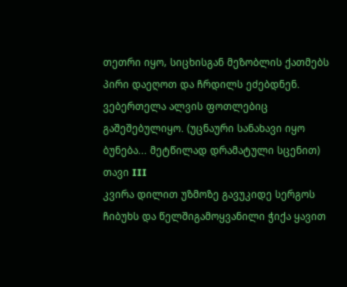თეთრი იყო, სიცხისგან მეზობლის ქათმებს პირი დაეღოთ და ჩრდილს ეძებდნენ. ვებერთელა ალვის ფოთლებიც გაშეშებულიყო. (უცნაური სანახავი იყო ბუნება... მეტწილად დრამატული სცენით)
თავი III
კვირა დილით უზმოზე გავუკიდე სერგოს ჩიბუხს და წელშიგამოყვანილი ჭიქა ყავით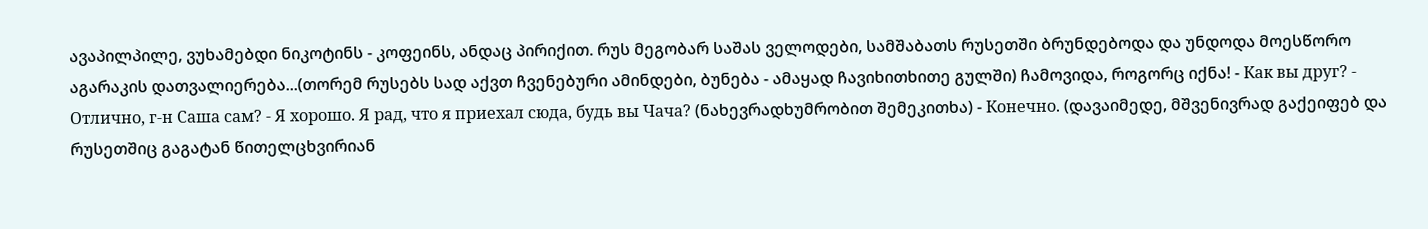ავაპილპილე, ვუხამებდი ნიკოტინს - კოფეინს, ანდაც პირიქით. რუს მეგობარ საშას ველოდები, სამშაბათს რუსეთში ბრუნდებოდა და უნდოდა მოესწორო აგარაკის დათვალიერება...(თორემ რუსებს სად აქვთ ჩვენებური ამინდები, ბუნება - ამაყად ჩავიხითხითე გულში) ჩამოვიდა, როგორც იქნა! - Как вы друг? - Отлично, г-н Саша сам? - Я хорошо. Я рад, что я приехал сюда, будь вы Чача? (ნახევრადხუმრობით შემეკითხა) - Конечно. (დავაიმედე, მშვენივრად გაქეიფებ და რუსეთშიც გაგატან წითელცხვირიან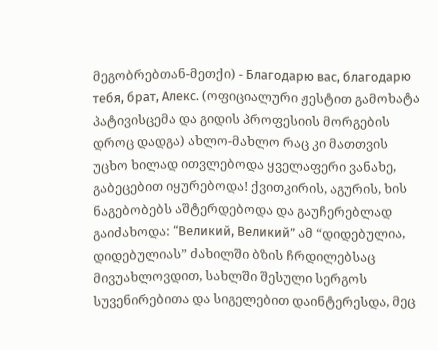მეგობრებთან-მეთქი) - Благодарю вас, благодарю тебя, брат, Алекс. (ოფიციალური ჟესტით გამოხატა პატივისცემა და გიდის პროფესიის მორგების დროც დადგა) ახლო-მახლო რაც კი მათთვის უცხო ხილად ითვლებოდა ყველაფერი ვანახე, გაბეცებით იყურებოდა! ქვითკირის, აგურის, ხის ნაგებობებს აშტერდებოდა და გაუჩერებლად გაიძახოდა: “Великий, Великий” ამ “დიდებულია, დიდებულიას” ძახილში ბზის ჩრდილებსაც მივუახლოვდით, სახლში შესული სერგოს სუვენირებითა და სიგელებით დაინტერესდა, მეც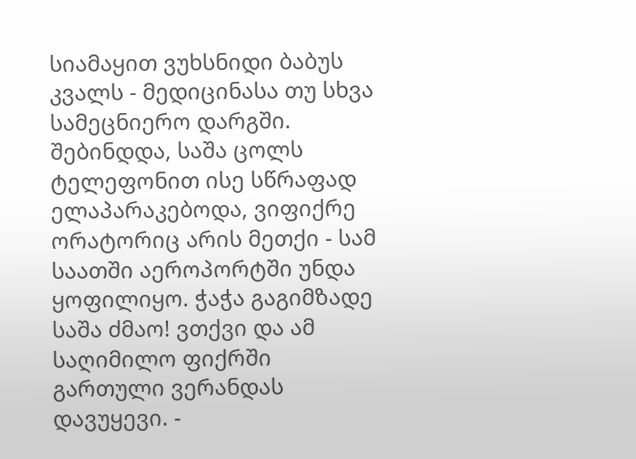სიამაყით ვუხსნიდი ბაბუს კვალს - მედიცინასა თუ სხვა სამეცნიერო დარგში. შებინდდა, საშა ცოლს ტელეფონით ისე სწრაფად ელაპარაკებოდა, ვიფიქრე ორატორიც არის მეთქი - სამ საათში აეროპორტში უნდა ყოფილიყო. ჭაჭა გაგიმზადე საშა ძმაო! ვთქვი და ამ საღიმილო ფიქრში გართული ვერანდას დავუყევი. -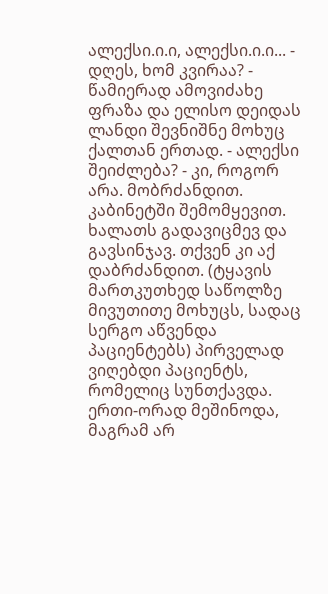ალექსი.ი.ი, ალექსი.ი.ი... - დღეს, ხომ კვირაა? - წამიერად ამოვიძახე ფრაზა და ელისო დეიდას ლანდი შევნიშნე მოხუც ქალთან ერთად. - ალექსი შეიძლება? - კი, როგორ არა. მობრძანდით. კაბინეტში შემომყევით. ხალათს გადავიცმევ და გავსინჯავ. თქვენ კი აქ დაბრძანდით. (ტყავის მართკუთხედ საწოლზე მივუთითე მოხუცს, სადაც სერგო აწვენდა პაციენტებს) პირველად ვიღებდი პაციენტს, რომელიც სუნთქავდა. ერთი-ორად მეშინოდა, მაგრამ არ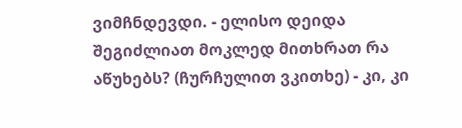ვიმჩნდევდი. - ელისო დეიდა შეგიძლიათ მოკლედ მითხრათ რა აწუხებს? (ჩურჩულით ვკითხე) - კი, კი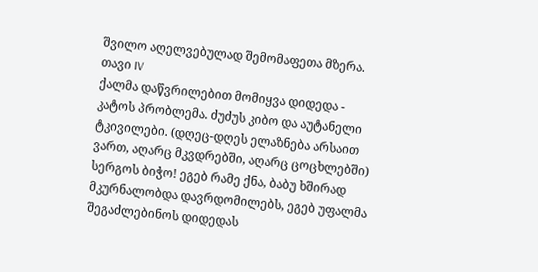შვილო აღელვებულად შემომაფეთა მზერა.
თავი IV
ქალმა დაწვრილებით მომიყვა დიდედა - კატოს პრობლემა. ძუძუს კიბო და აუტანელი ტკივილები. (დღეც-დღეს ელაზნება არსაით ვართ, აღარც მკვდრებში, აღარც ცოცხლებში) სერგოს ბიჭო! ეგებ რამე ქნა, ბაბუ ხშირად მკურნალობდა დავრდომილებს, ეგებ უფალმა შეგაძლებინოს დიდედას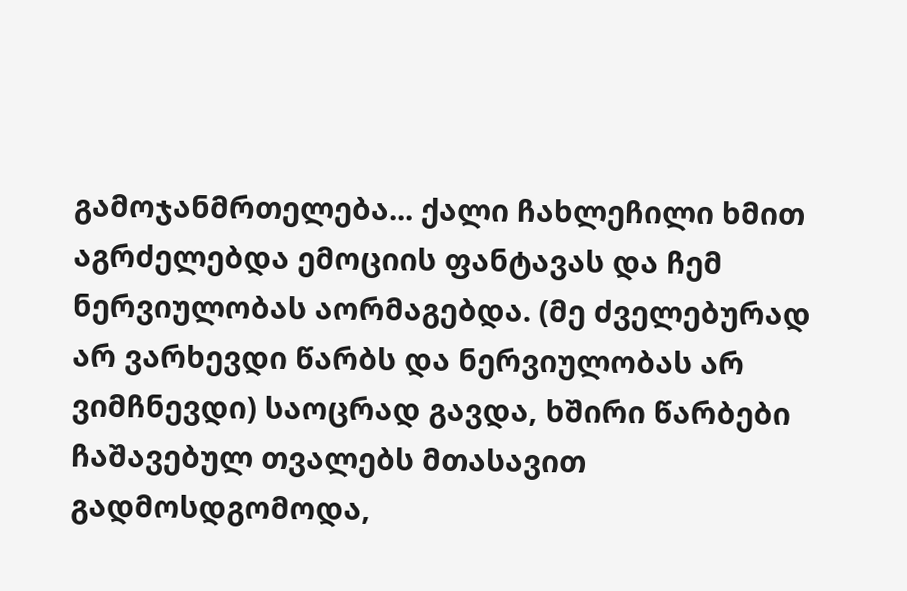გამოჯანმრთელება... ქალი ჩახლეჩილი ხმით აგრძელებდა ემოციის ფანტავას და ჩემ ნერვიულობას აორმაგებდა. (მე ძველებურად არ ვარხევდი წარბს და ნერვიულობას არ ვიმჩნევდი) საოცრად გავდა, ხშირი წარბები ჩაშავებულ თვალებს მთასავით გადმოსდგომოდა,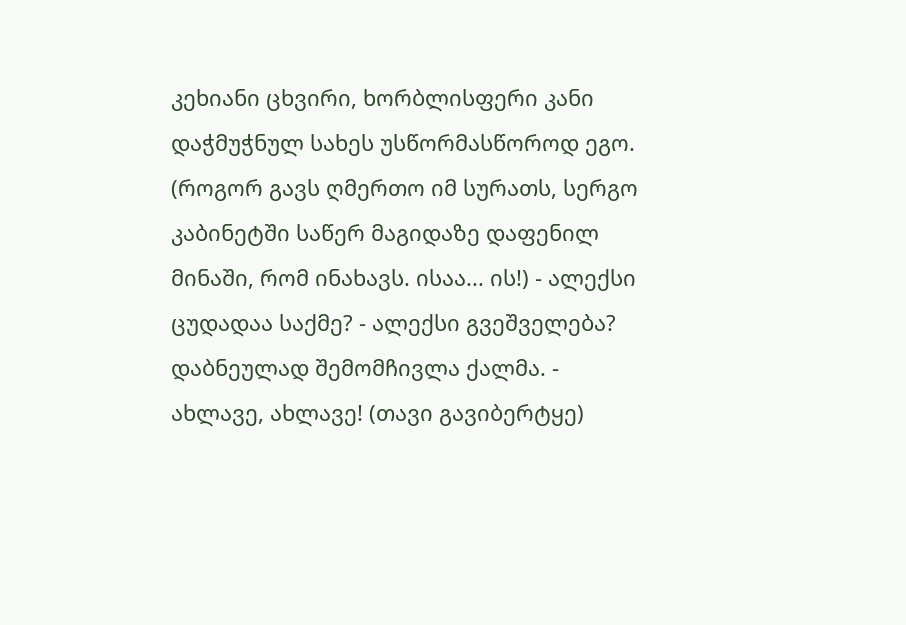კეხიანი ცხვირი, ხორბლისფერი კანი დაჭმუჭნულ სახეს უსწორმასწოროდ ეგო. (როგორ გავს ღმერთო იმ სურათს, სერგო კაბინეტში საწერ მაგიდაზე დაფენილ მინაში, რომ ინახავს. ისაა... ის!) - ალექსი ცუდადაა საქმე? - ალექსი გვეშველება? დაბნეულად შემომჩივლა ქალმა. - ახლავე, ახლავე! (თავი გავიბერტყე)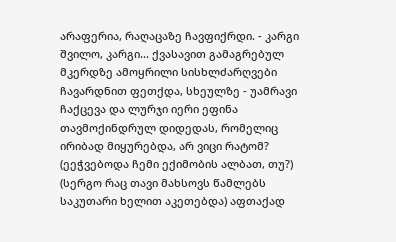არაფერია, რაღაცაზე ჩავფიქრდი. - კარგი შვილო, კარგი... ქვასავით გამაგრებულ მკერდზე ამოყრილი სისხლძარღვები ჩავარდნით ფეთქდა, სხეულზე - უამრავი ჩაქცევა და ლურჯი იერი ეფინა თავმოქინდრულ დიდედას, რომელიც ირიბად მიყურებდა, არ ვიცი რატომ? (ეეჭვებოდა ჩემი ექიმობის ალბათ, თუ?) (სერგო რაც თავი მახსოვს წამლებს საკუთარი ხელით აკეთებდა) აფთაქად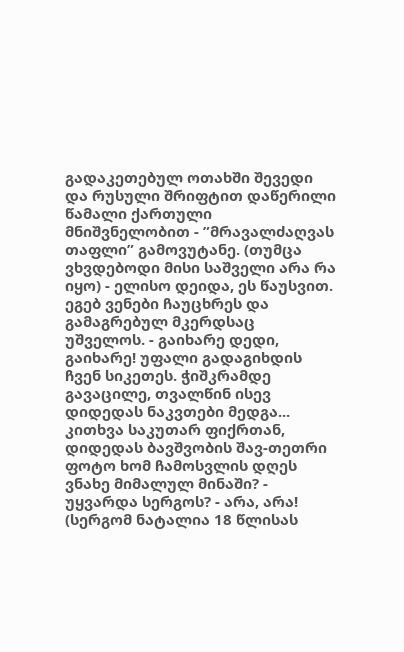გადაკეთებულ ოთახში შევედი და რუსული შრიფტით დაწერილი წამალი ქართული მნიშვნელობით - ”მრავალძაღვას თაფლი” გამოვუტანე. (თუმცა ვხვდებოდი მისი საშველი არა რა იყო) - ელისო დეიდა, ეს წაუსვით. ეგებ ვენები ჩაუცხრეს და გამაგრებულ მკერდსაც უშველოს. - გაიხარე დედი, გაიხარე! უფალი გადაგიხდის ჩვენ სიკეთეს. ჭიშკრამდე გავაცილე, თვალწინ ისევ დიდედას ნაკვთები მედგა... კითხვა საკუთარ ფიქრთან, დიდედას ბავშვობის შავ-თეთრი ფოტო ხომ ჩამოსვლის დღეს ვნახე მიმალულ მინაში? - უყვარდა სერგოს? - არა, არა! (სერგომ ნატალია 18 წლისას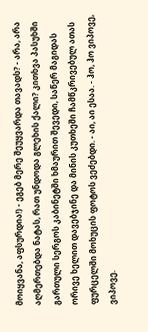მოიყვანა, აფსურდია!) - ეგებ მერე შეუყვარდა თავადს? - არა, არა აღმერთებდა ნატას, რათ უნდოდა გლეხის ქალი? კითხვა პასუხში გართული სერგოს კაბინეტში ხმაურით შევედი, საწერ მაგიდას ორივე ხელით დავებჯინე და მინის კუთხეში ჩამწკრივებულ ათას ფურცელში მოხუცის ფოტოს ვეძებდი. - აი, აი ესაა. - ჰო, ჰო ვიპოვე, ვიპოვე.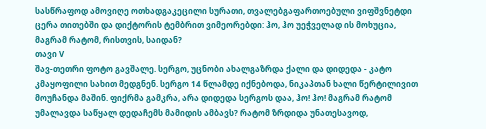სასწრაფოდ ამოვიღე ოთხადგაკეცილი სურათი, თვალებგაფართოებული ვიფშვნეტდი ცერა თითებში და დიქტორის ტემბრით ვიმეორებდი: ჰო, ჰო უეჭველად ის მოხუცია, მაგრამ რატომ, რისთვის, საიდან?
თავი V
შავ-თეთრი ფოტო გავშალე. სერგო, უცნობი ახალგაზრდა ქალი და დიდედა - კატო კმაყოფილი სახით მედგნენ. სერგო 14 წლამდე იქნებოდა, ნიკაპთან ხალი წერტილივით მოუჩანდა მაშინ. ფიქრმა გამკრა, არა დიდედა სერგოს დაა, ჰო! ჰო! მაგრამ რატომ უმალავდა საწყალ დედაჩემს მამიდის ამბავს? რატომ ზრდიდა უნათესავოდ,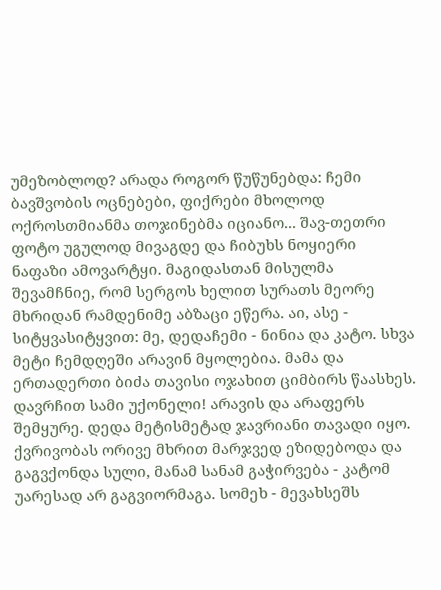უმეზობლოდ? არადა როგორ წუწუნებდა: ჩემი ბავშვობის ოცნებები, ფიქრები მხოლოდ ოქროსთმიანმა თოჯინებმა იციანო... შავ-თეთრი ფოტო უგულოდ მივაგდე და ჩიბუხს ნოყიერი ნაფაზი ამოვარტყი. მაგიდასთან მისულმა შევამჩნიე, რომ სერგოს ხელით სურათს მეორე მხრიდან რამდენიმე აბზაცი ეწერა. აი, ასე - სიტყვასიტყვით: მე, დედაჩემი - ნინია და კატო. სხვა მეტი ჩემდღეში არავინ მყოლებია. მამა და ერთადერთი ბიძა თავისი ოჯახით ციმბირს წაასხეს. დავრჩით სამი უქონელი! არავის და არაფერს შემყურე. დედა მეტისმეტად ჯავრიანი თავადი იყო. ქვრივობას ორივე მხრით მარჯვედ ეზიდებოდა და გაგვქონდა სული, მანამ სანამ გაჭირვება - კატომ უარესად არ გაგვიორმაგა. სომეხ - მევახსეშს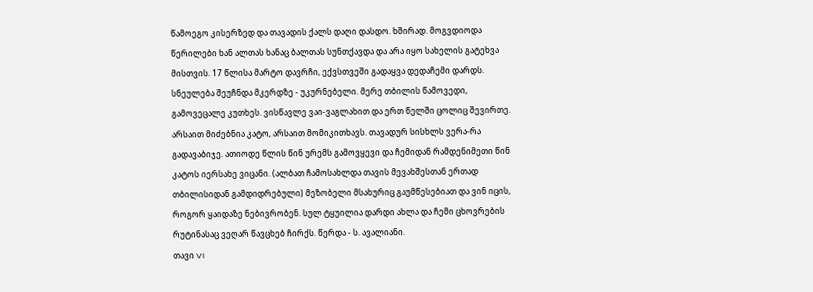წამოეგო კისერზედ და თავადის ქალს დაღი დასდო. ხშირად. მოგვდიოდა წერილები ხან ალთას ხანაც ბალთას სუნთქავდა და არა იყო სახელის გატეხვა მისთვის. 17 წლისა მარტო დავრჩი, ექვსთვეში გადაყვა დედაჩემი დარდს. სნეულება შეუჩნდა მკერდზე - უკურნებელი. მერე თბილის წამოვედი, გამოვეცალე კუთხეს. ვისწავლე ვაი-ვაგლახით და ერთ წელში ცოლიც შევირთე. არსაით მიძებნია კატო, არსაით მომიკითხავს. თავადურ სისხლს ვერა-რა გადავაბიჯე. ათიოდე წლის წინ ურემს გამოვყევი და ჩემიდან რამდენიმეთი წინ კატოს იერსახე ვიცანი. (ალბათ ჩამოსახლდა თავის მევახშესთან ერთად თბილისიდან გამდიდრებული) მეზობელი მსახურიც გაუმწესებიათ და ვინ იცის, როგორ ყაიდაზე ნებივრობენ. სულ ტყუილია დარდი ახლა და ჩემი ცხოვრების რუტინასაც ვეღარ წავცხებ ჩირქს. წერდა - ს. ავალიანი.
თავი VI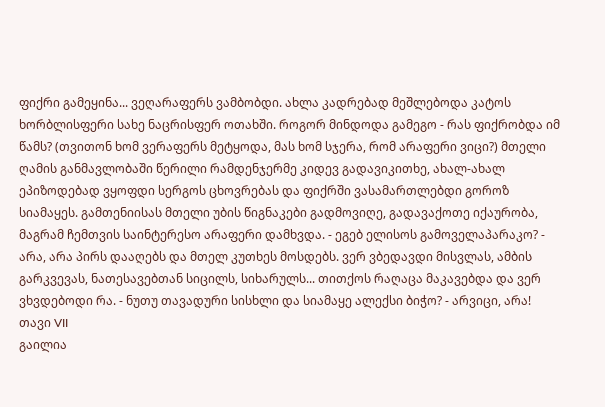ფიქრი გამეყინა... ვეღარაფერს ვამბობდი. ახლა კადრებად მეშლებოდა კატოს ხორბლისფერი სახე ნაცრისფერ ოთახში. როგორ მინდოდა გამეგო - რას ფიქრობდა იმ წამს? (თვითონ ხომ ვერაფერს მეტყოდა, მას ხომ სჯერა, რომ არაფერი ვიცი?) მთელი ღამის განმავლობაში წერილი რამდენჯერმე კიდევ გადავიკითხე, ახალ-ახალ ეპიზოდებად ვყოფდი სერგოს ცხოვრებას და ფიქრში ვასამართლებდი გოროზ სიამაყეს. გამთენიისას მთელი უბის წიგნაკები გადმოვიღე, გადავაქოთე იქაურობა, მაგრამ ჩემთვის საინტერესო არაფერი დამხვდა. - ეგებ ელისოს გამოველაპარაკო? - არა, არა პირს დააღებს და მთელ კუთხეს მოსდებს. ვერ ვბედავდი მისვლას, ამბის გარკვევას, ნათესავებთან სიცილს, სიხარულს... თითქოს რაღაცა მაკავებდა და ვერ ვხვდებოდი რა. - ნუთუ თავადური სისხლი და სიამაყე ალექსი ბიჭო? - არვიცი, არა!
თავი VII
გაილია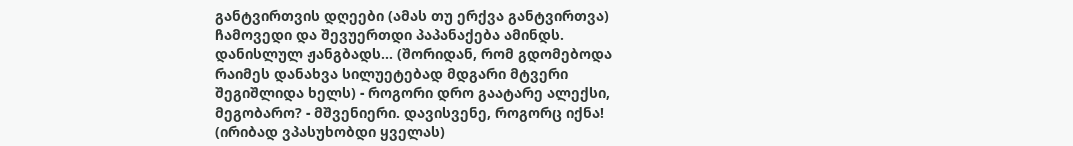განტვირთვის დღეები (ამას თუ ერქვა განტვირთვა) ჩამოვედი და შევუერთდი პაპანაქება ამინდს. დანისლულ ჟანგბადს... (შორიდან, რომ გდომებოდა რაიმეს დანახვა სილუეტებად მდგარი მტვერი შეგიშლიდა ხელს) - როგორი დრო გაატარე ალექსი, მეგობარო? - მშვენიერი. დავისვენე, როგორც იქნა! (ირიბად ვპასუხობდი ყველას)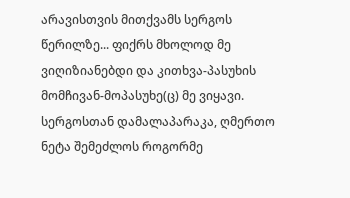არავისთვის მითქვამს სერგოს წერილზე... ფიქრს მხოლოდ მე ვიღიზიანებდი და კითხვა-პასუხის მომჩივან-მოპასუხე(ც) მე ვიყავი. სერგოსთან დამალაპარაკა, ღმერთო ნეტა შემეძლოს როგორმე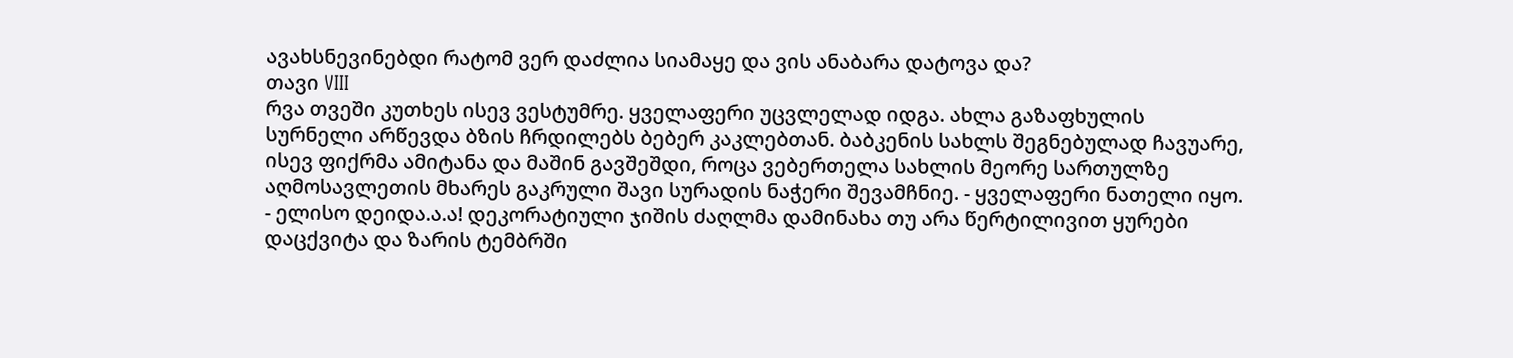ავახსნევინებდი რატომ ვერ დაძლია სიამაყე და ვის ანაბარა დატოვა და?
თავი VIII
რვა თვეში კუთხეს ისევ ვესტუმრე. ყველაფერი უცვლელად იდგა. ახლა გაზაფხულის სურნელი არწევდა ბზის ჩრდილებს ბებერ კაკლებთან. ბაბკენის სახლს შეგნებულად ჩავუარე, ისევ ფიქრმა ამიტანა და მაშინ გავშეშდი, როცა ვებერთელა სახლის მეორე სართულზე აღმოსავლეთის მხარეს გაკრული შავი სურადის ნაჭერი შევამჩნიე. - ყველაფერი ნათელი იყო. - ელისო დეიდა.ა.ა! დეკორატიული ჯიშის ძაღლმა დამინახა თუ არა წერტილივით ყურები დაცქვიტა და ზარის ტემბრში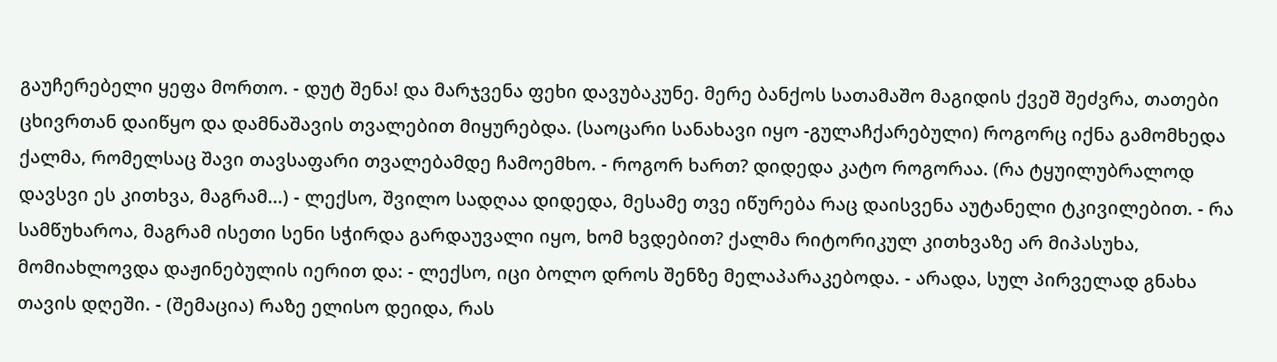გაუჩერებელი ყეფა მორთო. - დუტ შენა! და მარჯვენა ფეხი დავუბაკუნე. მერე ბანქოს სათამაშო მაგიდის ქვეშ შეძვრა, თათები ცხივრთან დაიწყო და დამნაშავის თვალებით მიყურებდა. (საოცარი სანახავი იყო -გულაჩქარებული) როგორც იქნა გამომხედა ქალმა, რომელსაც შავი თავსაფარი თვალებამდე ჩამოემხო. - როგორ ხართ? დიდედა კატო როგორაა. (რა ტყუილუბრალოდ დავსვი ეს კითხვა, მაგრამ...) - ლექსო, შვილო სადღაა დიდედა, მესამე თვე იწურება რაც დაისვენა აუტანელი ტკივილებით. - რა სამწუხაროა, მაგრამ ისეთი სენი სჭირდა გარდაუვალი იყო, ხომ ხვდებით? ქალმა რიტორიკულ კითხვაზე არ მიპასუხა, მომიახლოვდა დაჟინებულის იერით და: - ლექსო, იცი ბოლო დროს შენზე მელაპარაკებოდა. - არადა, სულ პირველად გნახა თავის დღეში. - (შემაცია) რაზე ელისო დეიდა, რას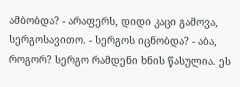ამბობდა? - არაფერს, დიდი კაცი გამოვა, სერგოსავითო. - სერგოს იცნობდა? - აბა, როგორ? სერგო რამდენი ხნის წასულია. ეს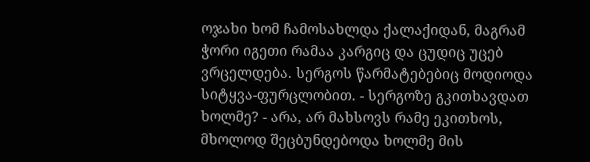ოჯახი ხომ ჩამოსახლდა ქალაქიდან, მაგრამ ჭორი იგეთი რამაა კარგიც და ცუდიც უცებ ვრცელდება. სერგოს წარმატებებიც მოდიოდა სიტყვა-ფურცლობით. - სერგოზე გკითხავდათ ხოლმე? - არა, არ მახსოვს რამე ეკითხოს, მხოლოდ შეცბუნდებოდა ხოლმე მის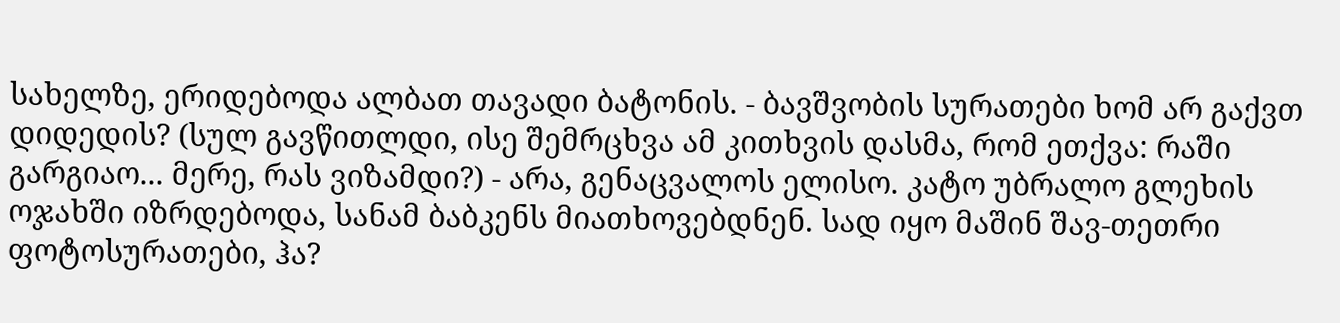სახელზე, ერიდებოდა ალბათ თავადი ბატონის. - ბავშვობის სურათები ხომ არ გაქვთ დიდედის? (სულ გავწითლდი, ისე შემრცხვა ამ კითხვის დასმა, რომ ეთქვა: რაში გარგიაო... მერე, რას ვიზამდი?) - არა, გენაცვალოს ელისო. კატო უბრალო გლეხის ოჯახში იზრდებოდა, სანამ ბაბკენს მიათხოვებდნენ. სად იყო მაშინ შავ-თეთრი ფოტოსურათები, ჰა?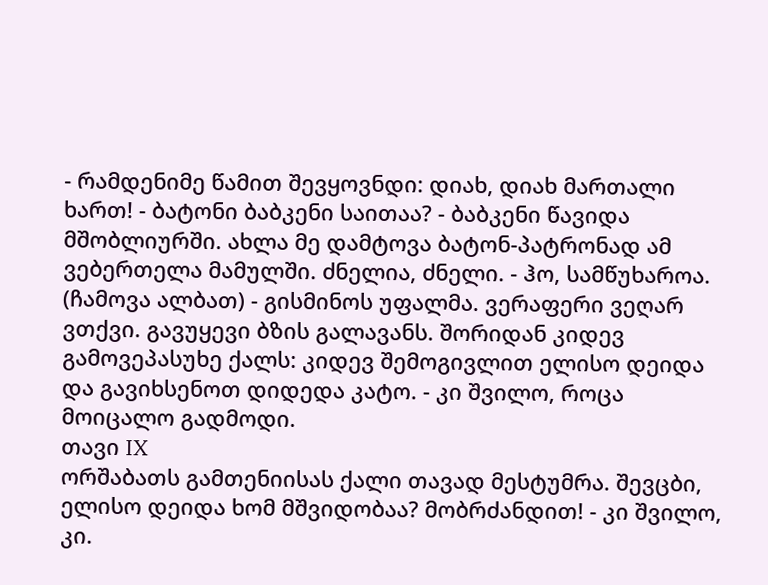- რამდენიმე წამით შევყოვნდი: დიახ, დიახ მართალი ხართ! - ბატონი ბაბკენი საითაა? - ბაბკენი წავიდა მშობლიურში. ახლა მე დამტოვა ბატონ-პატრონად ამ ვებერთელა მამულში. ძნელია, ძნელი. - ჰო, სამწუხაროა. (ჩამოვა ალბათ) - გისმინოს უფალმა. ვერაფერი ვეღარ ვთქვი. გავუყევი ბზის გალავანს. შორიდან კიდევ გამოვეპასუხე ქალს: კიდევ შემოგივლით ელისო დეიდა და გავიხსენოთ დიდედა კატო. - კი შვილო, როცა მოიცალო გადმოდი.
თავი IX
ორშაბათს გამთენიისას ქალი თავად მესტუმრა. შევცბი, ელისო დეიდა ხომ მშვიდობაა? მობრძანდით! - კი შვილო, კი.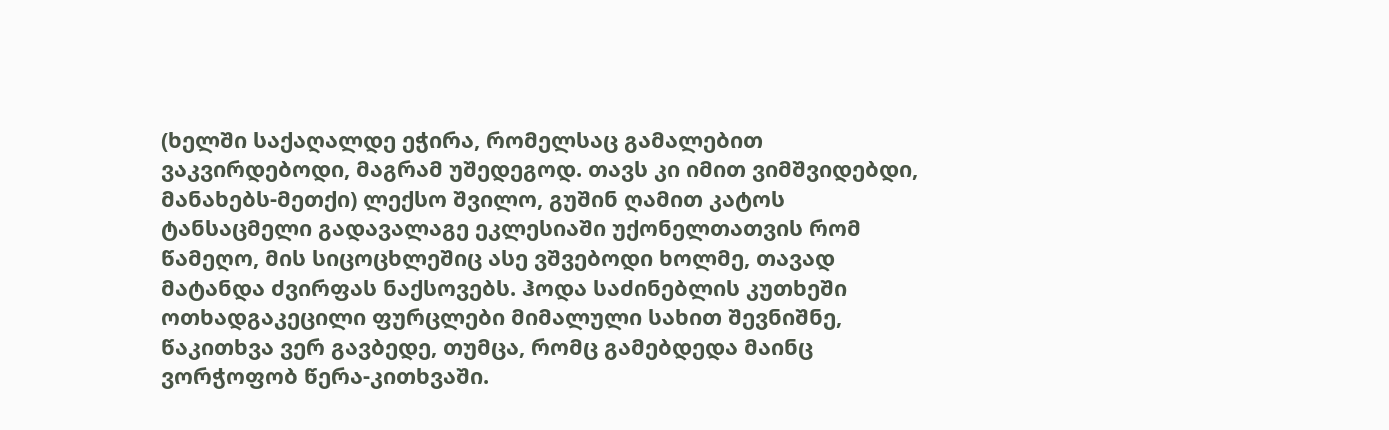(ხელში საქაღალდე ეჭირა, რომელსაც გამალებით ვაკვირდებოდი, მაგრამ უშედეგოდ. თავს კი იმით ვიმშვიდებდი, მანახებს-მეთქი) ლექსო შვილო, გუშინ ღამით კატოს ტანსაცმელი გადავალაგე ეკლესიაში უქონელთათვის რომ წამეღო, მის სიცოცხლეშიც ასე ვშვებოდი ხოლმე, თავად მატანდა ძვირფას ნაქსოვებს. ჰოდა საძინებლის კუთხეში ოთხადგაკეცილი ფურცლები მიმალული სახით შევნიშნე, წაკითხვა ვერ გავბედე, თუმცა, რომც გამებდედა მაინც ვორჭოფობ წერა-კითხვაში.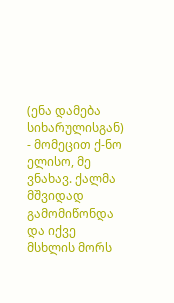(ენა დამება სიხარულისგან) - მომეცით ქ-ნო ელისო, მე ვნახავ. ქალმა მშვიდად გამომიწონდა და იქვე მსხლის მორს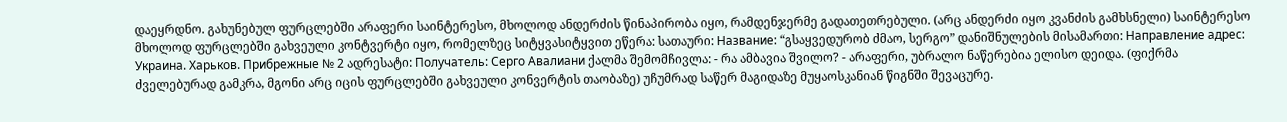დაეყრდნო. გახუნებულ ფურცლებში არაფერი საინტერესო, მხოლოდ ანდერძის წინაპირობა იყო, რამდენჯერმე გადათეთრებული. (არც ანდერძი იყო კვანძის გამხსნელი) საინტერესო მხოლოდ ფურცლებში გახვეული კონტვერტი იყო, რომელზეც სიტყვასიტყვით ეწერა: სათაური: Название: “გსაყვედურობ ძმაო, სერგო” დანიშნულების მისამართი: Направление адрес: Украина. Харьков. Прибрежные № 2 ადრესატი: Получатель: Серго Авалиани ქალმა შემომჩივლა: - რა ამბავია შვილო? - არაფერი, უბრალო ნაწერებია ელისო დეიდა. (ფიქრმა ძველებურად გამკრა, მგონი არც იცის ფურცლებში გახვეული კონვერტის თაობაზე) უჩუმრად საწერ მაგიდაზე მუყაოსკანიან წიგნში შევაცურე.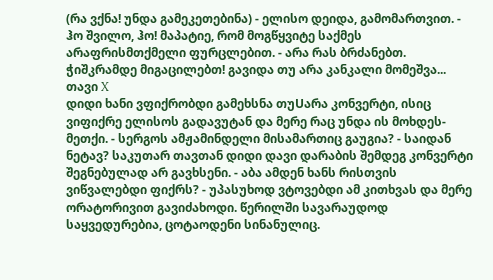(რა ვქნა! უნდა გამეკეთებინა) - ელისო დეიდა, გამომართვით. - ჰო შვილო, ჰო! მაპატიე, რომ მოგწყვიტე საქმეს არაფრისმთქმელი ფურცლებით. - არა რას ბრძანებთ. ჭიშკრამდე მიგაცილებთ! გავიდა თუ არა კანკალი მომეშვა...
თავი X
დიდი ხანი ვფიქრობდი გამეხსნა თუUარა კონვერტი, ისიც ვიფიქრე ელისოს გადავუტან და მერე რაც უნდა ის მოხდეს-მეთქი. - სერგოს ამჟამინდელი მისამართიც გაუგია? - საიდან ნეტავ? საკუთარ თავთან დიდი დავი დარაბის შემდეგ კონვერტი შეგნებულად არ გავხსენი. - აბა ამდენ ხანს რისთვის ვიწვალებდი ფიქრს? - უპასუხოდ ვტოვებდი ამ კითხვას და მერე ორატორივით გავიძახოდი. წერილში სავარაუდოდ საყვედურებია, ცოტაოდენი სინანულიც.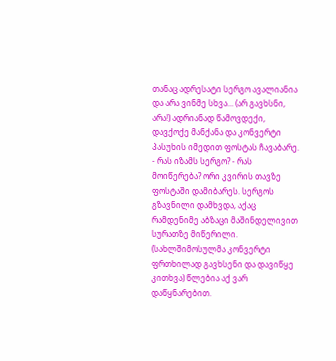თანაც ადრესატი სერგო ავალიანია და არა ვინმე სხვა... (არ გავხსნი, არა!) ადრიანად წამოვდექი, დავქოქე მანქანა და კონვერტი პასუხის იმედით ფოსტას ჩავაბარე. - რას იზამს სერგო? - რას მოიწერება? ორი კვირის თავზე ფოსტაში დამიბარეს. სერგოს გზავნილი დამხვდა, აქაც რამდენიმე აბზაცი მაშინდელივით სურათზე მიწერილი. (სახლშიმოსულმა კონვერტი ფრთხილად გავხსენი და დავიწყე კითხვა) წლებია აქ ვარ დაწყნარებით.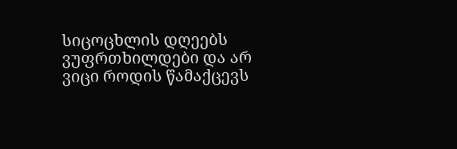სიცოცხლის დღეებს ვუფრთხილდები და არ ვიცი როდის წამაქცევს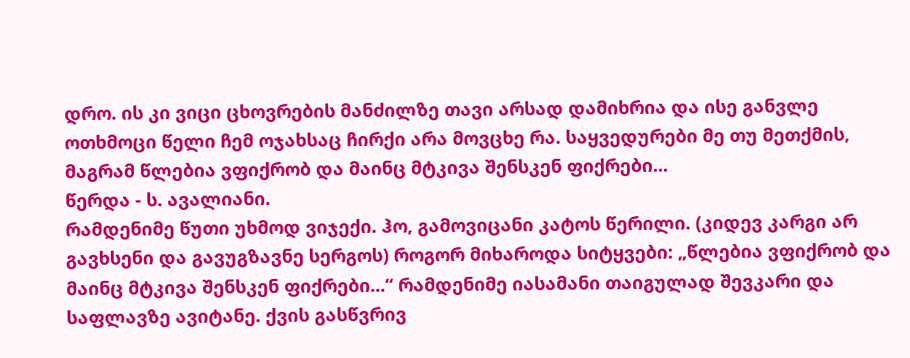დრო. ის კი ვიცი ცხოვრების მანძილზე თავი არსად დამიხრია და ისე განვლე ოთხმოცი წელი ჩემ ოჯახსაც ჩირქი არა მოვცხე რა. საყვედურები მე თუ მეთქმის, მაგრამ წლებია ვფიქრობ და მაინც მტკივა შენსკენ ფიქრები...
წერდა - ს. ავალიანი.
რამდენიმე წუთი უხმოდ ვიჯექი. ჰო, გამოვიცანი კატოს წერილი. (კიდევ კარგი არ გავხსენი და გავუგზავნე სერგოს) როგორ მიხაროდა სიტყვები: „წლებია ვფიქრობ და მაინც მტკივა შენსკენ ფიქრები...“ რამდენიმე იასამანი თაიგულად შევკარი და საფლავზე ავიტანე. ქვის გასწვრივ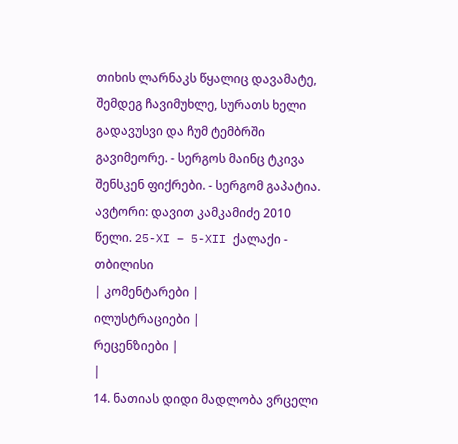თიხის ლარნაკს წყალიც დავამატე, შემდეგ ჩავიმუხლე, სურათს ხელი გადავუსვი და ჩუმ ტემბრში გავიმეორე. - სერგოს მაინც ტკივა შენსკენ ფიქრები. - სერგომ გაპატია.
ავტორი: დავით კამკამიძე 2010 წელი. 25-XI – 5-XII ქალაქი - თბილისი
| კომენტარები |
ილუსტრაციები |
რეცენზიები |
|
14. ნათიას დიდი მადლობა ვრცელი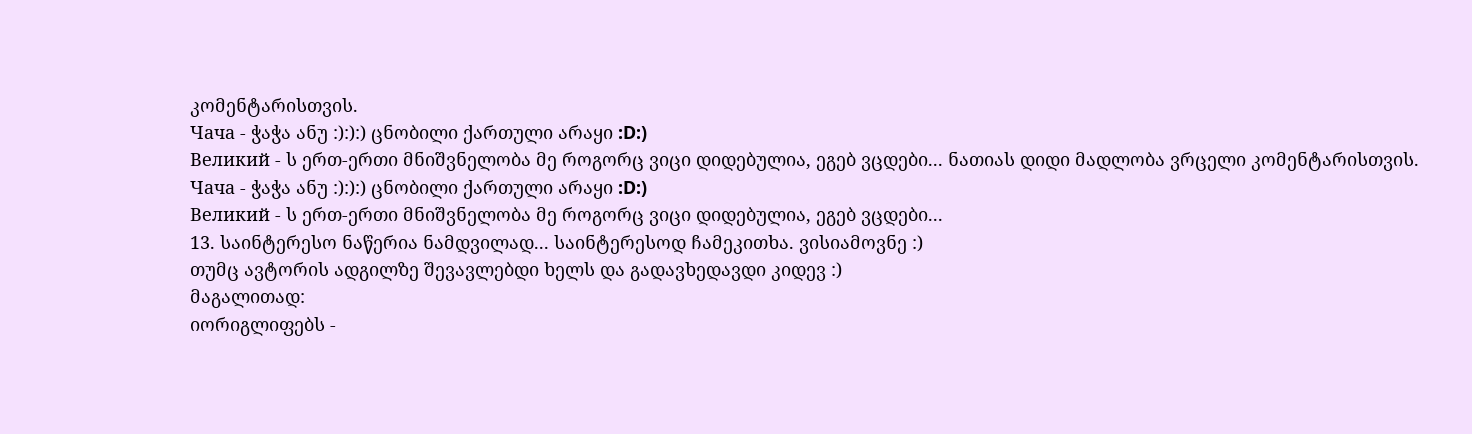კომენტარისთვის.
Чача - ჭაჭა ანუ :):):) ცნობილი ქართული არაყი :D:)
Великий - ს ერთ-ერთი მნიშვნელობა მე როგორც ვიცი დიდებულია, ეგებ ვცდები... ნათიას დიდი მადლობა ვრცელი კომენტარისთვის.
Чача - ჭაჭა ანუ :):):) ცნობილი ქართული არაყი :D:)
Великий - ს ერთ-ერთი მნიშვნელობა მე როგორც ვიცი დიდებულია, ეგებ ვცდები...
13. საინტერესო ნაწერია ნამდვილად... საინტერესოდ ჩამეკითხა. ვისიამოვნე :)
თუმც ავტორის ადგილზე შევავლებდი ხელს და გადავხედავდი კიდევ :)
მაგალითად:
იორიგლიფებს -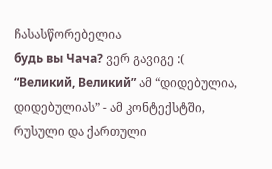ჩასასწორებელია
будь вы Чача? ვერ გავიგე :(
“Великий, Великий” ამ “დიდებულია, დიდებულიას” - ამ კონტექსტში, რუსული და ქართული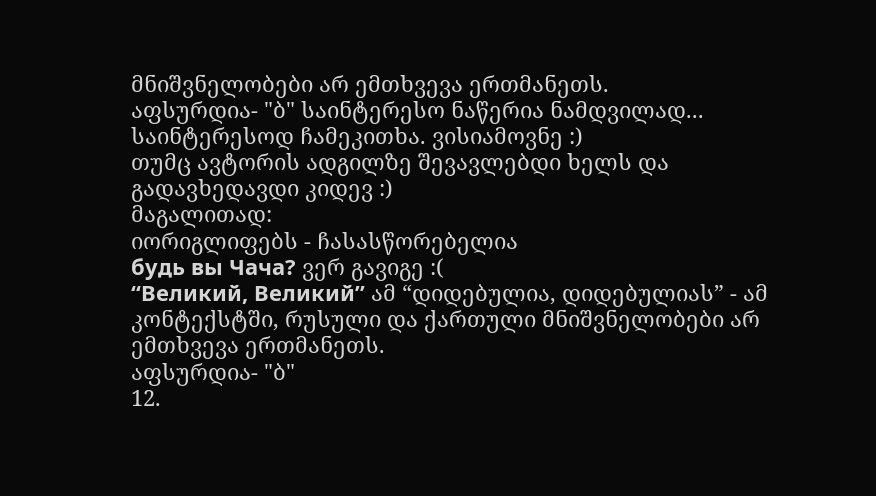მნიშვნელობები არ ემთხვევა ერთმანეთს.
აფსურდია- "ბ" საინტერესო ნაწერია ნამდვილად... საინტერესოდ ჩამეკითხა. ვისიამოვნე :)
თუმც ავტორის ადგილზე შევავლებდი ხელს და გადავხედავდი კიდევ :)
მაგალითად:
იორიგლიფებს - ჩასასწორებელია
будь вы Чача? ვერ გავიგე :(
“Великий, Великий” ამ “დიდებულია, დიდებულიას” - ამ კონტექსტში, რუსული და ქართული მნიშვნელობები არ ემთხვევა ერთმანეთს.
აფსურდია- "ბ"
12.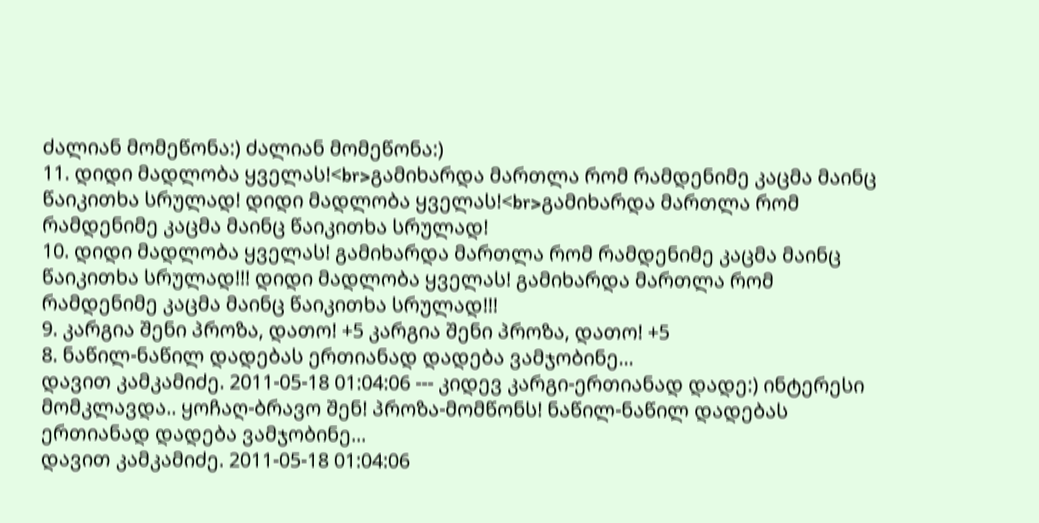ძალიან მომეწონა:) ძალიან მომეწონა:)
11. დიდი მადლობა ყველას!<br>გამიხარდა მართლა რომ რამდენიმე კაცმა მაინც წაიკითხა სრულად! დიდი მადლობა ყველას!<br>გამიხარდა მართლა რომ რამდენიმე კაცმა მაინც წაიკითხა სრულად!
10. დიდი მადლობა ყველას! გამიხარდა მართლა რომ რამდენიმე კაცმა მაინც წაიკითხა სრულად!!! დიდი მადლობა ყველას! გამიხარდა მართლა რომ რამდენიმე კაცმა მაინც წაიკითხა სრულად!!!
9. კარგია შენი პროზა, დათო! +5 კარგია შენი პროზა, დათო! +5
8. ნაწილ-ნაწილ დადებას ერთიანად დადება ვამჯობინე...
დავით კამკამიძე. 2011-05-18 01:04:06 --- კიდევ კარგი-ერთიანად დადე:) ინტერესი მომკლავდა.. ყოჩაღ-ბრავო შენ! პროზა-მომწონს! ნაწილ-ნაწილ დადებას ერთიანად დადება ვამჯობინე...
დავით კამკამიძე. 2011-05-18 01:04:06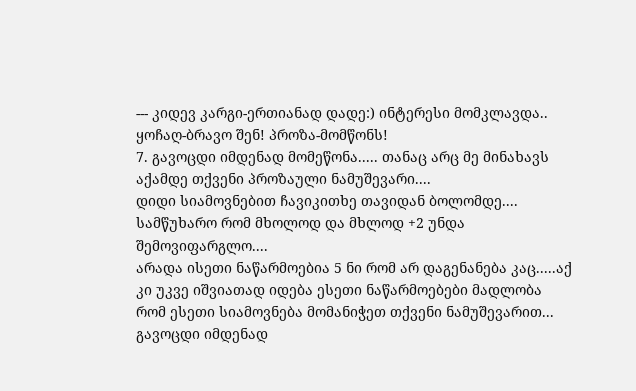--- კიდევ კარგი-ერთიანად დადე:) ინტერესი მომკლავდა.. ყოჩაღ-ბრავო შენ! პროზა-მომწონს!
7. გავოცდი იმდენად მომეწონა..... თანაც არც მე მინახავს აქამდე თქვენი პროზაული ნამუშევარი....
დიდი სიამოვნებით ჩავიკითხე თავიდან ბოლომდე....
სამწუხარო რომ მხოლოდ და მხლოდ +2 უნდა შემოვიფარგლო....
არადა ისეთი ნაწარმოებია 5 ნი რომ არ დაგენანება კაც.....აქ კი უკვე იშვიათად იდება ესეთი ნაწარმოებები მადლობა რომ ესეთი სიამოვნება მომანიჭეთ თქვენი ნამუშევარით... გავოცდი იმდენად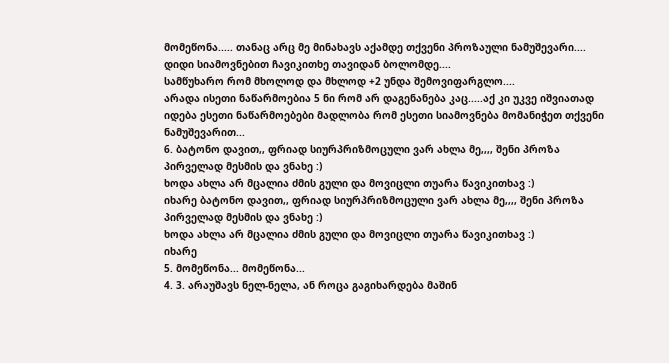მომეწონა..... თანაც არც მე მინახავს აქამდე თქვენი პროზაული ნამუშევარი....
დიდი სიამოვნებით ჩავიკითხე თავიდან ბოლომდე....
სამწუხარო რომ მხოლოდ და მხლოდ +2 უნდა შემოვიფარგლო....
არადა ისეთი ნაწარმოებია 5 ნი რომ არ დაგენანება კაც.....აქ კი უკვე იშვიათად იდება ესეთი ნაწარმოებები მადლობა რომ ესეთი სიამოვნება მომანიჭეთ თქვენი ნამუშევარით...
6. ბატონო დავით,, ფრიად სიურპრიზმოცული ვარ ახლა მე,,,, შენი პროზა პირველად მესმის და ვნახე :)
ხოდა ახლა არ მცალია ძმის გული და მოვიცლი თუარა წავიკითხავ :)
იხარე ბატონო დავით,, ფრიად სიურპრიზმოცული ვარ ახლა მე,,,, შენი პროზა პირველად მესმის და ვნახე :)
ხოდა ახლა არ მცალია ძმის გული და მოვიცლი თუარა წავიკითხავ :)
იხარე
5. მომეწონა... მომეწონა...
4. 3. არაუშავს ნელ-ნელა, ან როცა გაგიხარდება მაშინ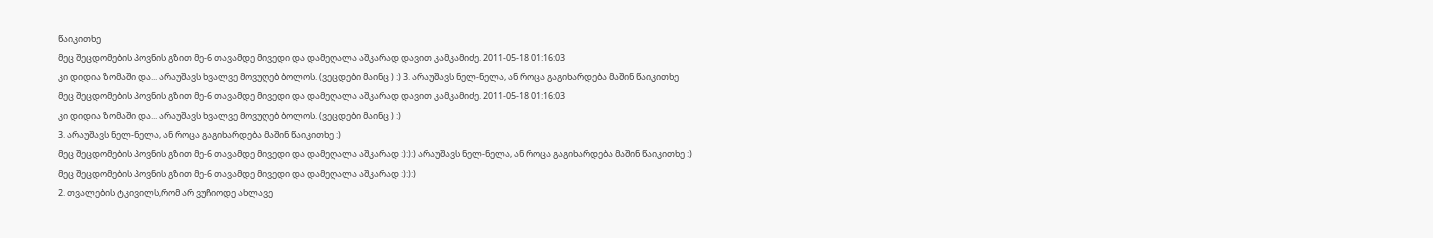წაიკითხე
მეც შეცდომების პოვნის გზით მე-6 თავამდე მივედი და დამეღალა აშკარად დავით კამკამიძე. 2011-05-18 01:16:03
კი დიდია ზომაში და... არაუშავს ხვალვე მოვუღებ ბოლოს. (ვეცდები მაინც ) :) 3. არაუშავს ნელ-ნელა, ან როცა გაგიხარდება მაშინ წაიკითხე
მეც შეცდომების პოვნის გზით მე-6 თავამდე მივედი და დამეღალა აშკარად დავით კამკამიძე. 2011-05-18 01:16:03
კი დიდია ზომაში და... არაუშავს ხვალვე მოვუღებ ბოლოს. (ვეცდები მაინც ) :)
3. არაუშავს ნელ-ნელა, ან როცა გაგიხარდება მაშინ წაიკითხე :)
მეც შეცდომების პოვნის გზით მე-6 თავამდე მივედი და დამეღალა აშკარად :):):) არაუშავს ნელ-ნელა, ან როცა გაგიხარდება მაშინ წაიკითხე :)
მეც შეცდომების პოვნის გზით მე-6 თავამდე მივედი და დამეღალა აშკარად :):):)
2. თვალების ტკივილს,რომ არ ვუჩიოდე ახლავე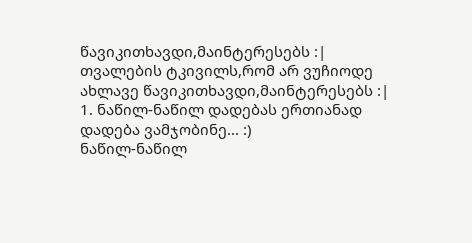წავიკითხავდი,მაინტერესებს :| თვალების ტკივილს,რომ არ ვუჩიოდე ახლავე წავიკითხავდი,მაინტერესებს :|
1. ნაწილ-ნაწილ დადებას ერთიანად დადება ვამჯობინე... :)
ნაწილ-ნაწილ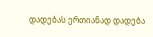დადებას ერთიანად დადება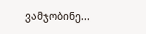ვამჯობინე...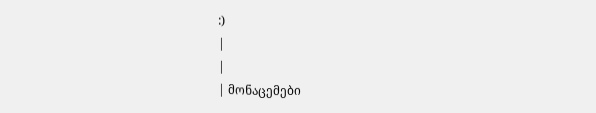:)
|
|
| მონაცემები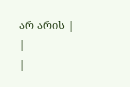არ არის |
|
|